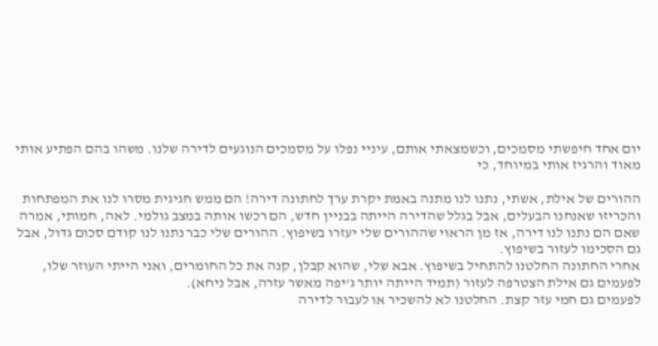יום אחד חיפשתי מסמכים, וכשמצאתי אותם, עיניי נפלו על מסמכים הנוגעים לדירה שלנו. משהו בהם הפתיע אותי מאוד והרגיז אותי במיוחד, כי

ההורים של אילת, אשתי, נתנו לנו מתנה באמת יקרת ערך לחתונה דירה! הם ממש חגיגית מסרו לנו את המפתחות והכריזו שאנחנו הבעלים, אבל בגלל שהדירה הייתה בבניין חדש, הם רכשו אותה במצב גולמי. לאה, חמותי, אמרה שאם הם נתנו לנו דירה, אז מן הראוי שההורים שלי יעזרו בשיפוץ. ההורים שלי כבר נתנו לנו קודם סכום גדול, אבל גם הסכימו לעזור בשיפוץ.
אחרי החתונה החלטנו להתחיל בשיפוץ. אבא שלי, שהוא קבלן, קנה את כל החומרים, ואני הייתי העוזר שלו, לפעמים גם אילת הצטרפה לעזור (תמיד הייתה יותר ג’יפה מאשר עזרה, אבל ניחא).
לפעמים גם חמי עזר קצת. החלטנו לא להשכיר או לעבור לדירה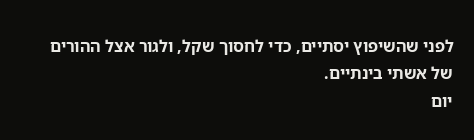לפני שהשיפוץ יסתיים, כדי לחסוך שקל, ולגור אצל ההורים של אשתי בינתיים.
יום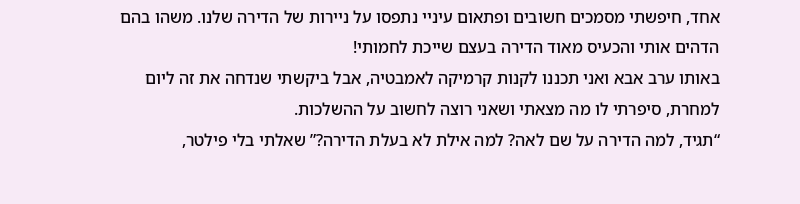אחד, חיפשתי מסמכים חשובים ופתאום עיניי נתפסו על ניירות של הדירה שלנו. משהו בהם הדהים אותי והכעיס מאוד הדירה בעצם שייכת לחמותי!
באותו ערב אבא ואני תכננו לקנות קרמיקה לאמבטיה, אבל ביקשתי שנדחה את זה ליום למחרת, סיפרתי לו מה מצאתי ושאני רוצה לחשוב על ההשלכות.
“תגיד, למה הדירה על שם לאה? למה אילת לא בעלת הדירה?” שאלתי בלי פילטר,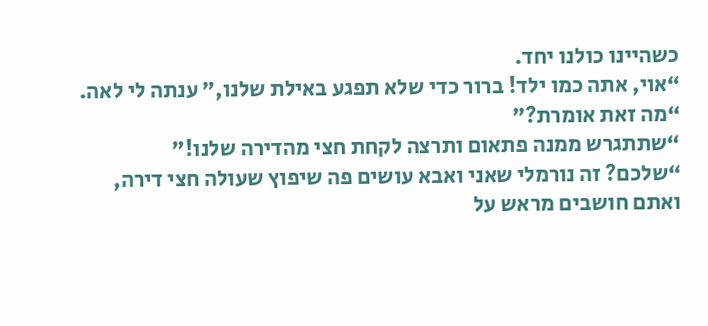כשהיינו כולנו יחד.
“אוי, אתה כמו ילד! ברור כדי שלא תפגע באילת שלנו,” ענתה לי לאה.
“מה זאת אומרת?”
“שתתגרש ממנה פתאום ותרצה לקחת חצי מהדירה שלנו!”
“שלכם? זה נורמלי שאני ואבא עושים פה שיפוץ שעולה חצי דירה, ואתם חושבים מראש על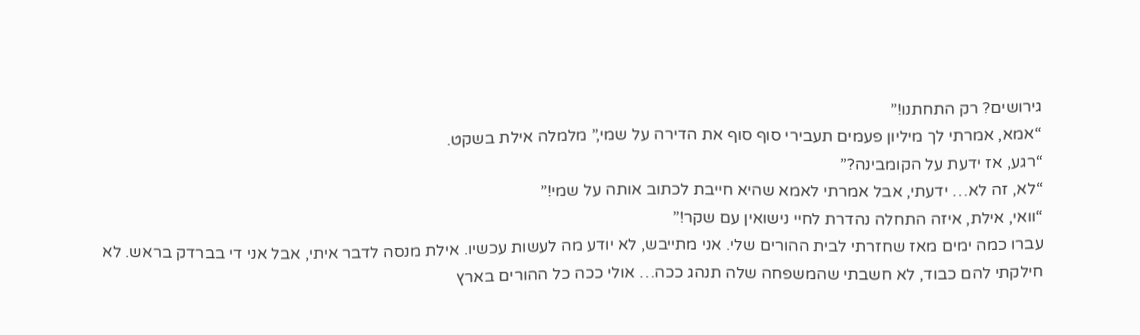גירושים? רק התחתנו!”
“אמא, אמרתי לך מיליון פעמים תעבירי סוף סוף את הדירה על שמי,” מלמלה אילת בשקט.
“רגע, אז ידעת על הקומבינה?”
“לא, זה לא… ידעתי, אבל אמרתי לאמא שהיא חייבת לכתוב אותה על שמי!”
“וואי, אילת, איזה התחלה נהדרת לחיי נישואין עם שקר!”
עברו כמה ימים מאז שחזרתי לבית ההורים שלי. אני מתייבש, לא יודע מה לעשות עכשיו. אילת מנסה לדבר איתי, אבל אני די בברדק בראש. לא חילקתי להם כבוד, לא חשבתי שהמשפחה שלה תנהג ככה… אולי ככה כל ההורים בארץ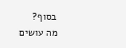בסוף?
מה עושים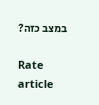במצב כזה?

Rate article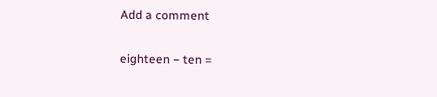Add a comment

eighteen − ten =